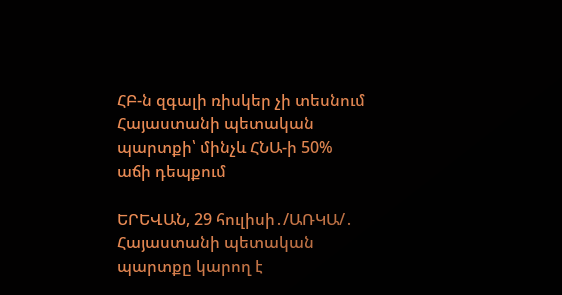ՀԲ-ն զգալի ռիսկեր չի տեսնում Հայաստանի պետական պարտքի՝ մինչև ՀՆԱ-ի 50% աճի դեպքում

ԵՐԵՎԱՆ, 29 հուլիսի․/ԱՌԿԱ/․ Հայաստանի պետական պարտքը կարող է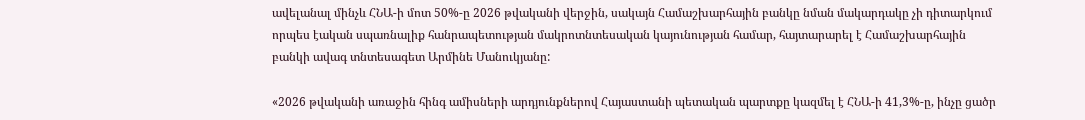ավելանալ մինչև ՀՆԱ-ի մոտ 50%-ը 2026 թվականի վերջին, սակայն Համաշխարհային բանկը նման մակարդակը չի դիտարկում որպես էական սպառնալիք հանրապետության մակրոտնտեսական կայունության համար, հայտարարել է Համաշխարհային բանկի ավագ տնտեսագետ Արմինե Մանուկյանը:

«2026 թվականի առաջին հինգ ամիսների արդյունքներով Հայաստանի պետական պարտքը կազմել է ՀՆԱ-ի 41,3%-ը, ինչը ցածր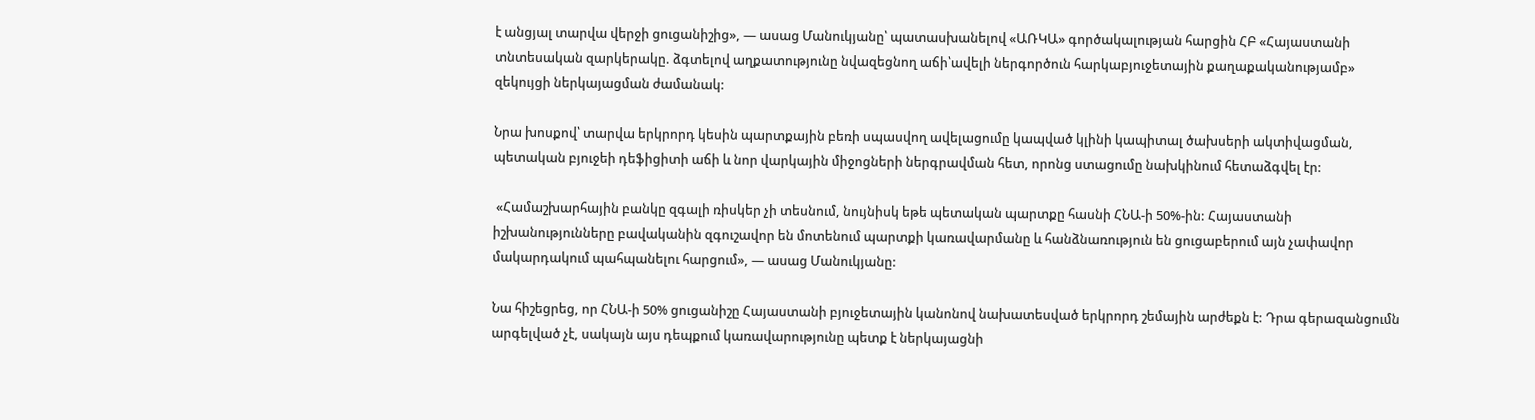է անցյալ տարվա վերջի ցուցանիշից», — ասաց Մանուկյանը՝ պատասխանելով «ԱՌԿԱ» գործակալության հարցին ՀԲ «Հայաստանի տնտեսական զարկերակը. ձգտելով աղքատությունը նվազեցնող աճի՝ավելի ներգործուն հարկաբյուջետային քաղաքականությամբ» զեկույցի ներկայացման ժամանակ:

Նրա խոսքով՝ տարվա երկրորդ կեսին պարտքային բեռի սպասվող ավելացումը կապված կլինի կապիտալ ծախսերի ակտիվացման, պետական բյուջեի դեֆիցիտի աճի և նոր վարկային միջոցների ներգրավման հետ, որոնց ստացումը նախկինում հետաձգվել էր:

 «Համաշխարհային բանկը զգալի ռիսկեր չի տեսնում, նույնիսկ եթե պետական պարտքը հասնի ՀՆԱ-ի 50%-ին: Հայաստանի իշխանությունները բավականին զգուշավոր են մոտենում պարտքի կառավարմանը և հանձնառություն են ցուցաբերում այն չափավոր մակարդակում պահպանելու հարցում», — ասաց Մանուկյանը:

Նա հիշեցրեց, որ ՀՆԱ-ի 50% ցուցանիշը Հայաստանի բյուջետային կանոնով նախատեսված երկրորդ շեմային արժեքն է: Դրա գերազանցումն արգելված չէ, սակայն այս դեպքում կառավարությունը պետք է ներկայացնի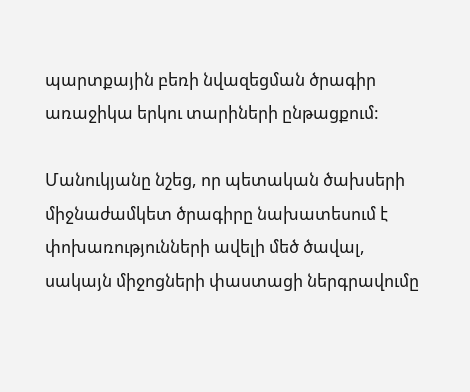պարտքային բեռի նվազեցման ծրագիր առաջիկա երկու տարիների ընթացքում:

Մանուկյանը նշեց, որ պետական ծախսերի միջնաժամկետ ծրագիրը նախատեսում է փոխառությունների ավելի մեծ ծավալ, սակայն միջոցների փաստացի ներգրավումը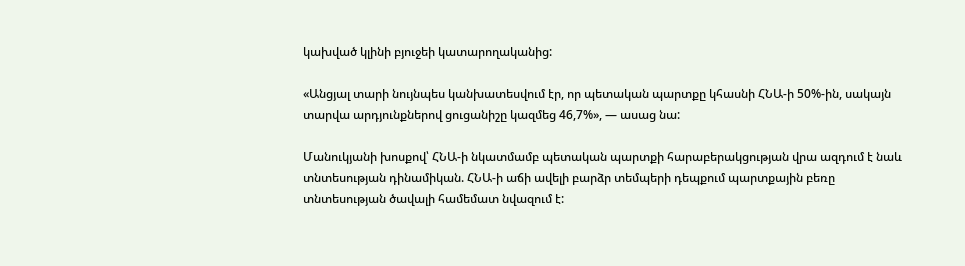կախված կլինի բյուջեի կատարողականից:

«Անցյալ տարի նույնպես կանխատեսվում էր, որ պետական պարտքը կհասնի ՀՆԱ-ի 50%-ին, սակայն տարվա արդյունքներով ցուցանիշը կազմեց 46,7%», — ասաց նա:

Մանուկյանի խոսքով՝ ՀՆԱ-ի նկատմամբ պետական պարտքի հարաբերակցության վրա ազդում է նաև տնտեսության դինամիկան. ՀՆԱ-ի աճի ավելի բարձր տեմպերի դեպքում պարտքային բեռը տնտեսության ծավալի համեմատ նվազում է: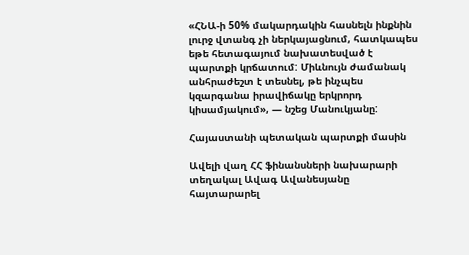«ՀՆԱ-ի 50% մակարդակին հասնելն ինքնին լուրջ վտանգ չի ներկայացնում, հատկապես եթե հետագայում նախատեսված է պարտքի կրճատում: Միևնույն ժամանակ անհրաժեշտ է տեսնել, թե ինչպես կզարգանա իրավիճակը երկրորդ կիսամյակում», — նշեց Մանուկյանը:

Հայաստանի պետական պարտքի մասին

Ավելի վաղ ՀՀ ֆինանսների նախարարի տեղակալ Ավագ Ավանեսյանը հայտարարել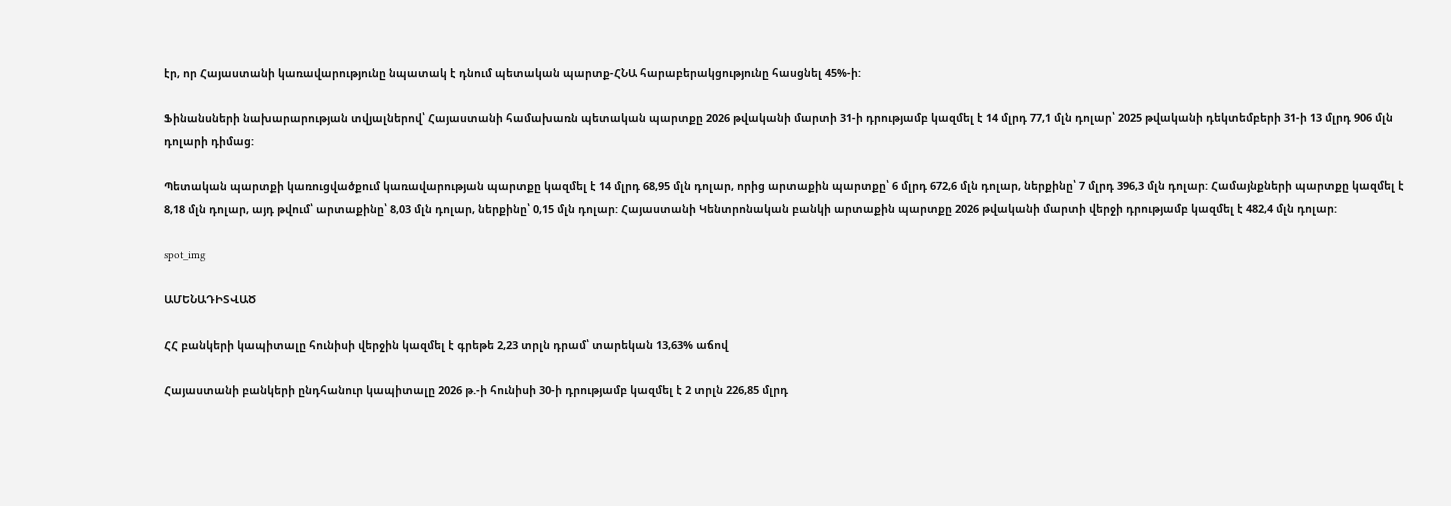էր, որ Հայաստանի կառավարությունը նպատակ է դնում պետական պարտք-ՀՆԱ հարաբերակցությունը հասցնել 45%-ի:

Ֆինանսների նախարարության տվյալներով՝ Հայաստանի համախառն պետական պարտքը 2026 թվականի մարտի 31-ի դրությամբ կազմել է 14 մլրդ 77,1 մլն դոլար՝ 2025 թվականի դեկտեմբերի 31-ի 13 մլրդ 906 մլն դոլարի դիմաց:

Պետական պարտքի կառուցվածքում կառավարության պարտքը կազմել է 14 մլրդ 68,95 մլն դոլար, որից արտաքին պարտքը՝ 6 մլրդ 672,6 մլն դոլար, ներքինը՝ 7 մլրդ 396,3 մլն դոլար: Համայնքների պարտքը կազմել է 8,18 մլն դոլար, այդ թվում՝ արտաքինը՝ 8,03 մլն դոլար, ներքինը՝ 0,15 մլն դոլար: Հայաստանի Կենտրոնական բանկի արտաքին պարտքը 2026 թվականի մարտի վերջի դրությամբ կազմել է 482,4 մլն դոլար:

spot_img

ԱՄԵՆԱԴԻՏՎԱԾ

ՀՀ բանկերի կապիտալը հունիսի վերջին կազմել է գրեթե 2,23 տրլն դրամ՝ տարեկան 13,63% աճով

Հայաստանի բանկերի ընդհանուր կապիտալը 2026 թ.-ի հունիսի 30-ի դրությամբ կազմել է 2 տրլն 226,85 մլրդ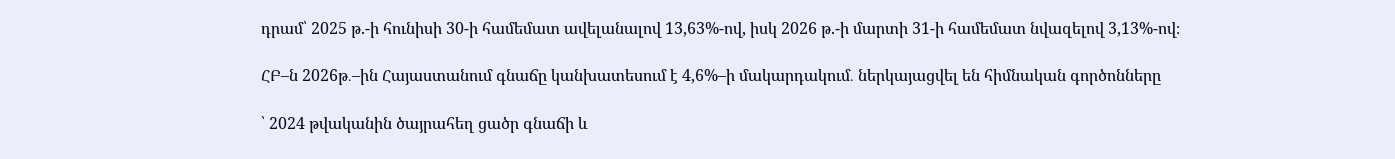դրամ՝ 2025 թ.-ի հունիսի 30-ի համեմատ ավելանալով 13,63%-ով, իսկ 2026 թ.-ի մարտի 31-ի համեմատ նվազելով 3,13%-ով։

ՀԲ–ն 2026թ․–ին Հայաստանում գնաճը կանխատեսում է 4,6%–ի մակարդակում․ ներկայացվել են հիմնական գործոնները

՝ 2024 թվականին ծայրահեղ ցածր գնաճի և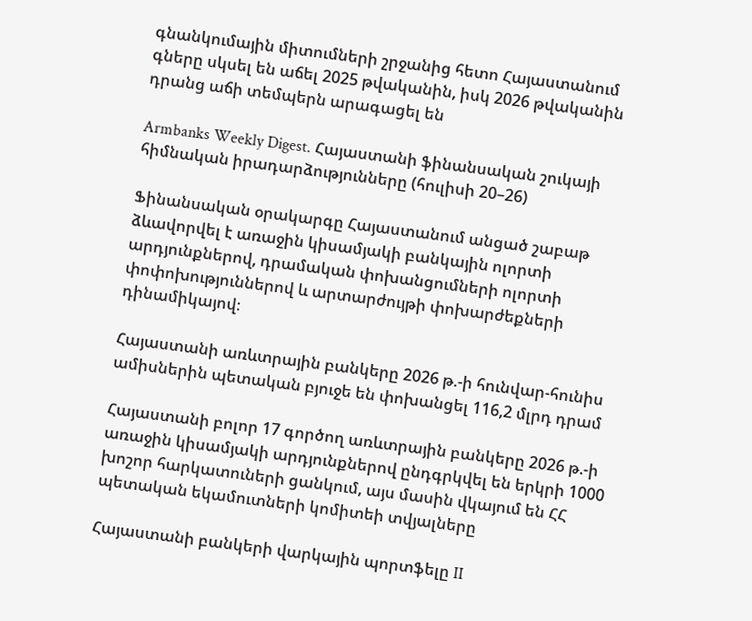գնանկումային միտումների շրջանից հետո Հայաստանում գները սկսել են աճել 2025 թվականին, իսկ 2026 թվականին դրանց աճի տեմպերն արագացել են

Armbanks Weekly Digest. Հայաստանի ֆինանսական շուկայի հիմնական իրադարձությունները (հուլիսի 20–26)

Ֆինանսական օրակարգը Հայաստանում անցած շաբաթ ձևավորվել է առաջին կիսամյակի բանկային ոլորտի արդյունքներով, դրամական փոխանցումների ոլորտի փոփոխություններով և արտարժույթի փոխարժեքների դինամիկայով։

Հայաստանի առևտրային բանկերը 2026 թ.-ի հունվար-հունիս ամիսներին պետական բյուջե են փոխանցել 116,2 մլրդ դրամ

Հայաստանի բոլոր 17 գործող առևտրային բանկերը 2026 թ.-ի առաջին կիսամյակի արդյունքներով ընդգրկվել են երկրի 1000 խոշոր հարկատուների ցանկում, այս մասին վկայում են ՀՀ պետական եկամուտների կոմիտեի տվյալները

Հայաստանի բանկերի վարկային պորտֆելը II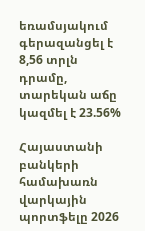եռամսյակում գերազանցել է 8,56 տրլն դրամը, տարեկան աճը կազմել է 23.56%

Հայաստանի բանկերի համախառն վարկային պորտֆելը 2026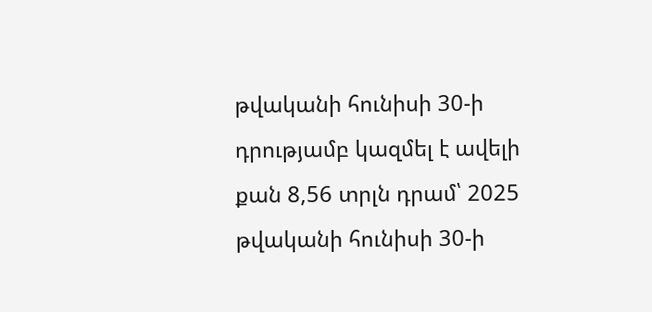թվականի հունիսի 30-ի դրությամբ կազմել է ավելի քան 8,56 տրլն դրամ՝ 2025 թվականի հունիսի 30-ի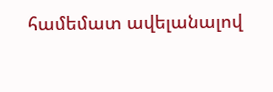համեմատ ավելանալով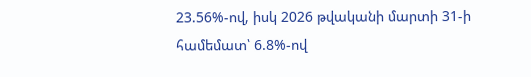23.56%-ով, իսկ 2026 թվականի մարտի 31-ի համեմատ՝ 6.8%-ով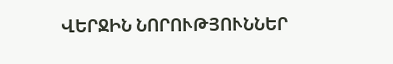ՎԵՐՋԻՆ ՆՈՐՈՒԹՅՈՒՆՆԵՐ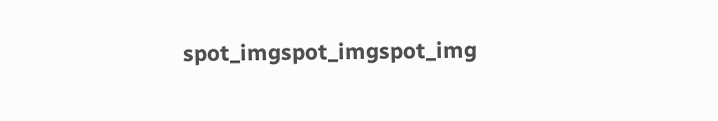spot_imgspot_imgspot_img